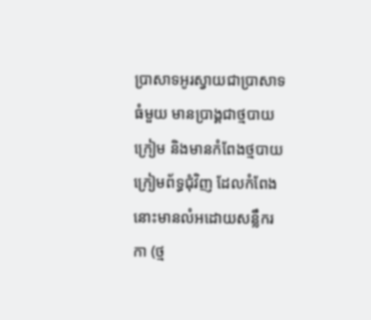ប្រាសាទអូរស្វាយជាប្រាសាទធំមួយ មានប្រាង្គជាថ្មបាយក្រៀម និងមានកំពែងថ្មបាយក្រៀមព័ទ្ធជុំវិញ ដែលកំពែងនោះមានលំអដោយសន្លឹករកា (ថ្ម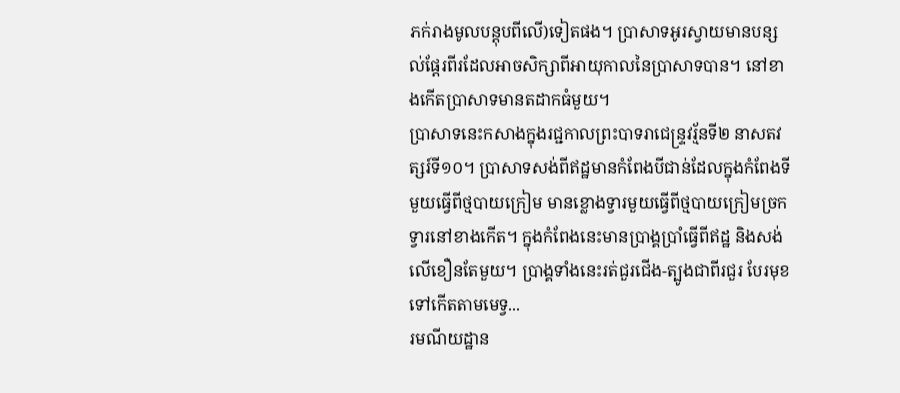ភក់រាងមូលបន្តុបពីលើ)ទៀតផង។ ប្រាសាទអូរស្វាយមានបន្សល់ផ្ដែរពីរដែលអាចសិក្សាពីអាយុកាលនៃប្រាសាទបាន។ នៅខាងកើតប្រាសាទមានតដាកធំមួយ។
ប្រាសាទនេះកសាងក្នុងរជ្ជកាលព្រះបាទរាជេន្ទ្រវរ្ម័នទី២ នាសតវត្សរ៍ទី១០។ ប្រាសាទសង់ពីឥដ្ឋមានកំពែងបីជាន់ដែលក្នុងកំពែងទីមួយធ្វើពីថ្មបាយក្រៀម មានខ្លោងទ្វារមួយធ្វើពីថ្មបាយក្រៀមច្រកទ្វារនៅខាងកើត។ ក្នុងកំពែងនេះមានប្រាង្គប្រាំធ្វើពីឥដ្ឋ និងសង់លើខឿនតែមួយ។ ប្រាង្គទាំងនេះរត់ជួរជើង-ត្បូងជាពីរជួរ បែរមុខទៅកើតតាមមេទ្វ...
រមណីយដ្ឋាន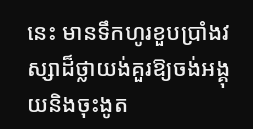នេះ មានទឹកហូរខួបប្រាំងវស្សាដ៏ថ្លាយង់គួរឱ្យចង់អង្គុយនិងចុះងូត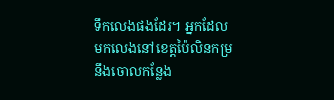ទឹកលេងផងដែរ។ អ្នកដែលមកលេងនៅខេត្តប៉ៃលិនកម្រនឹងចោលកន្លែង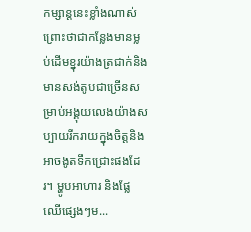កម្សាន្តនេះខ្លាំងណាស់ ព្រោះថាជាកន្លែងមានម្លប់ដើមខ្នុរយ៉ាងត្រជាក់និងមានសង់តូបជាច្រើនសម្រាប់អង្គុយលេងយ៉ាងសប្បាយរីករាយក្នុងចិត្តនិងអាចងូតទឹកជ្រោះផងដែរ។ ម្ហូបអាហារ និងផ្លែឈើផ្សេងៗម...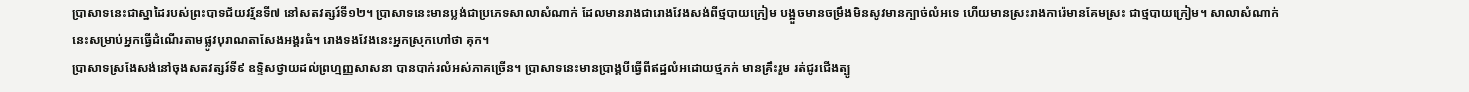ប្រាសាទនេះជាស្នាដៃរបស់ព្រះបាទជ័យវរ្ម័នទី៧ នៅសតវត្សរ៍ទី១២។ ប្រាសាទនេះមានប្លង់ជាប្រភេទសាលាសំណាក់ ដែលមានរាងជារោងវែងសង់ពីថ្មបាយក្រៀម បង្អួចមានចម្រឹងមិនសូវមានក្បាច់លំអទេ ហើយមានស្រះរាងការ៉េមានគែមស្រះ ជាថ្មបាយក្រៀម។ សាលាសំណាក់នេះសម្រាប់អ្នកធ្វើដំណើរតាមផ្លូវបុរាណតាសែងអង្គរធំ។ រោងទងវែងនេះអ្នកស្រុកហៅថា គុក។
ប្រាសាទស្រងែសង់នៅចុងសតវត្សរ៍ទី៩ ឧទ្ទិសថ្វាយដល់ព្រហ្មញ្ញសាសនា បានបាក់រលំអស់ភាគច្រើន។ ប្រាសាទនេះមានប្រាង្គបីធ្វើពីឥដ្ឋលំអដោយថ្មភក់ មានគ្រឹះរួម រត់ជូរជើងត្បូ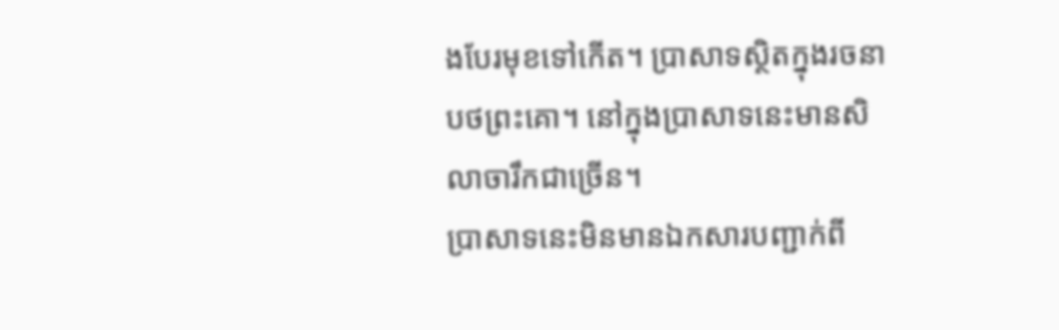ងបែរមុខទៅកើត។ ប្រាសាទស្ថិតក្នុងរចនាបថព្រះគោ។ នៅក្នុងប្រាសាទនេះមានសិលាចារឹកជាច្រើន។
ប្រាសាទនេះមិនមានឯកសារបញ្ជាក់ពី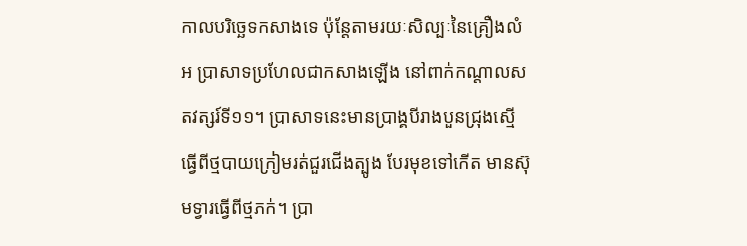កាលបរិច្ឆេទកសាងទេ ប៉ុន្តែតាមរយៈសិល្បៈនៃគ្រឿងលំអ ប្រាសាទប្រហែលជាកសាងឡើង នៅពាក់កណ្ដាលសតវត្សរ៍ទី១១។ ប្រាសាទនេះមានប្រាង្គបីរាងបួនជ្រុងស្មើ ធ្វើពីថ្មបាយក្រៀមរត់ជួរជើងត្បូង បែរមុខទៅកើត មានស៊ុមទ្វារធ្វើពីថ្មភក់។ ប្រា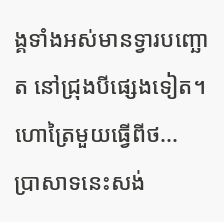ង្គទាំងអស់មានទ្វារបញ្ឆោត នៅជ្រុងបីផ្សេងទៀត។ ហោត្រៃមួយធ្វើពីថ...
ប្រាសាទនេះសង់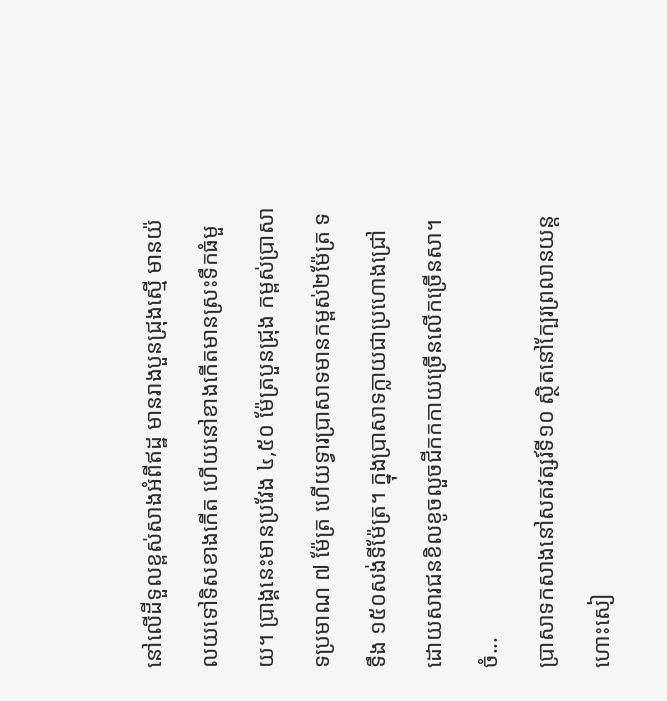នៅលើដីទួលខ្ពស់សាងអំពីឥដ្ឋ មានរាងបួនជ្រុងស្មើ មានយ៉លយទៅទិសខាងកើត ហើយនៅខាងកើតមានស្រះទឹកធំមួយ។ ប្រាង្គនេះមានប្រវែង ៤,៥០ ម៉ែត្របួនជ្រុង កម្ពស់ប្រាសាទប្រមាណ ៧ ម៉ែត្រ ហើយទ្វារប្រាសាទមានកម្ពស់២ម៉ែត្រ ទទឹង ១៥០សង់ទីម៉ែត្រ។ ក្នុងប្រាសាទក្លាយជាប្រហោងជ្រៅ ដោយសារជនខិលខូចលួចជីកកកាយច្រើនលើកច្រើនសា។ ចំ...
ប្រាសាទកសាងនៅសតវត្សរ៍ទី១០ ស្ថិតនៅក្បែរព្រលានយន្តហោះសៀ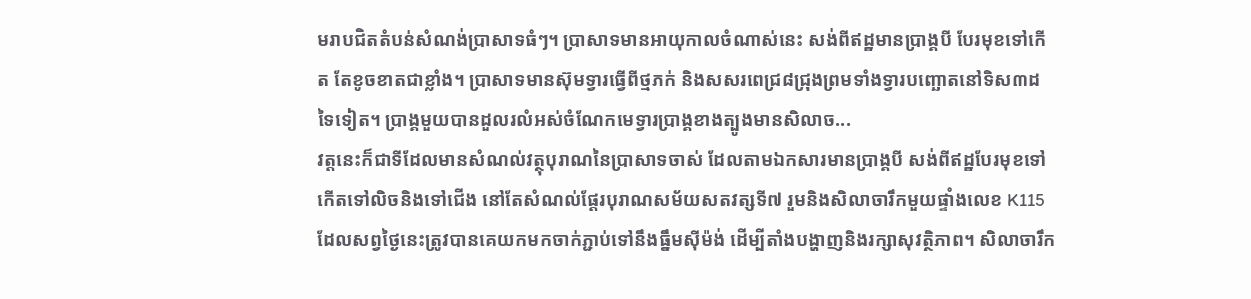មរាបជិតតំបន់សំណង់ប្រាសាទធំៗ។ ប្រាសាទមានអាយុកាលចំណាស់នេះ សង់ពីឥដ្ឋមានប្រាង្គបី បែរមុខទៅកើត តែខូចខាតជាខ្លាំង។ ប្រាសាទមានស៊ុមទ្វារធ្វើពីថ្មភក់ និងសសរពេជ្រ៨ជ្រុងព្រមទាំងទ្វារបញ្ឆោតនៅទិស៣ដទៃទៀត។ ប្រាង្គមួយបានដួលរលំអស់ចំណែកមេទ្វារប្រាង្គខាងត្បូងមានសិលាច...
វត្តនេះក៏ជាទីដែលមានសំណល់វត្ថុបុរាណនៃប្រាសាទចាស់ ដែលតាមឯកសារមានប្រាង្គបី សង់ពីឥដ្ឋបែរមុខទៅកើតទៅលិចនិងទៅជើង នៅតែសំណល់ផ្ដែរបុរាណសម័យសតវត្សទី៧ រួមនិងសិលាចារឹកមួយផ្ទាំងលេខ K115 ដែលសព្វថ្ងៃនេះត្រូវបានគេយកមកចាក់ភ្ជាប់ទៅនឹងធ្នឹមស៊ីម៉ង់ ដើម្បីតាំងបង្ហាញនិងរក្សាសុវត្ថិភាព។ សិលាចារឹក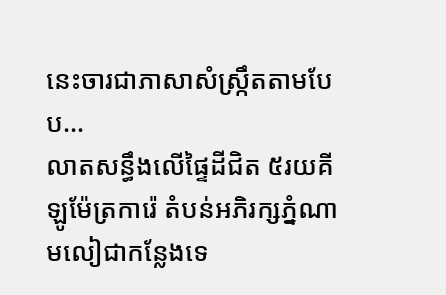នេះចារជាភាសាសំស្ក្រឹតតាមបែប...
លាតសន្ធឹងលើផ្ទៃដីជិត ៥រយគីឡូម៉ែត្រការ៉េ តំបន់អភិរក្សភ្នំណាមលៀជាកន្លែងទេ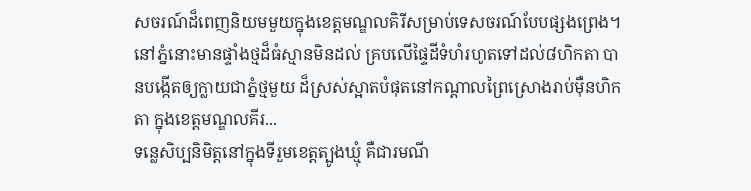សចរណ៍ដ៏ពេញនិយមមួយក្នុងខេត្តមណ្ឌលគិរីសម្រាប់ទេសចរណ៍បែបផ្សងព្រេង។ នៅភ្នំនោះមានផ្ទាំងថ្មដ៏ធំស្មានមិនដល់ គ្របលើផ្ទៃដីទំហំរហូតទៅដល់៨ហិកតា បានបង្កើតឲ្យក្លាយជាភ្នំថ្មមួយ ដ៏ស្រស់ស្អាតបំផុតនៅកណ្ដាលព្រៃស្រោងរាប់ម៉ឺនហិកតា ក្នុងខេត្តមណ្ឌលគីរ...
ទន្លេសិប្បនិមិត្តនៅក្នុងទីរួមខេត្តត្បូងឃ្មុំ គឺជារមណី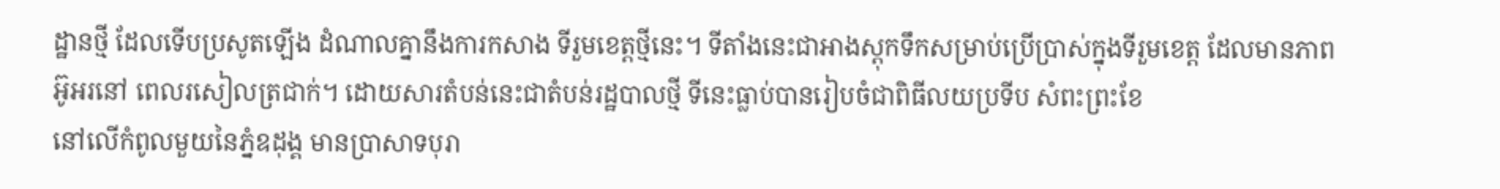ដ្ឋានថ្មី ដែលទើបប្រសូតឡើង ដំណាលគ្នានឹងការកសាង ទីរួមខេត្តថ្មីនេះ។ ទីតាំងនេះជាអាងស្តុកទឹកសម្រាប់ប្រើប្រាស់ក្នុងទីរួមខេត្ត ដែលមានភាពអ៊ូអរនៅ ពេលរសៀលត្រជាក់។ ដោយសារតំបន់នេះជាតំបន់រដ្ឋបាលថ្មី ទីនេះធ្លាប់បានរៀបចំជាពិធីលយប្រទីប សំពះព្រះខែ
នៅលើកំពូលមួយនៃភ្នំឧដុង្គ មានប្រាសាទបុរា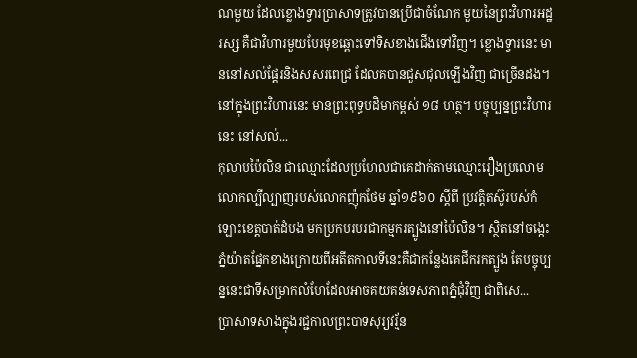ណមួយ ដែលខ្លោងទ្វារប្រាសាទត្រូវបានប្រើជាចំណែក មួយនៃព្រះវិហារអដ្ឋរស្ស គឺជាវិហារមួយបែរមុខឆ្ពោះទៅទិសខាងជើងទៅវិញ។ ខ្លោងទ្វារនេះ មាននៅសល់ផ្ដែរនិងសសរពេជ្រ ដែលគបានជួសជុលឡើងវិញ ជាច្រើនដង។ នៅក្នុងព្រះវិហារនេះ មានព្រះពុទ្ធបដិមាកម្ពស់ ១៨ ហត្ថ។ បច្ចុប្បន្នព្រះវិហារនេះ នៅសល់...
កុលាបប៉ៃលិន ជាឈ្មោះដែលប្រហែលជាគេដាក់តាមឈ្មោះរឿងប្រលោមលោកល្បីល្បាញរបស់លោកញ៉ុកថែម ឆ្នាំ១៩៦០ ស្ដីពី ប្រវត្តិតស៊ូរបស់កំឡោះខេត្តបាត់ដំបង មកប្រកបរបរជាកម្មករត្បូងនៅប៉ៃលិន។ ស្ថិតនៅចង្កេះភ្នំយ៉ាតផ្នែកខាងក្រោយពីអតីតកាលទីនេះគឺជាកន្លែងគេជីករកត្បួង តែបច្ចុប្បន្ននេះជាទីសម្រាកលំហែដែលអាចគយគន់ទេសភាពភ្នំជុំវិញ ជាពិសេ...
ប្រាសាទសាងក្នុងរជ្ជកាលព្រះបាទសុរ្យវរ្ម័ន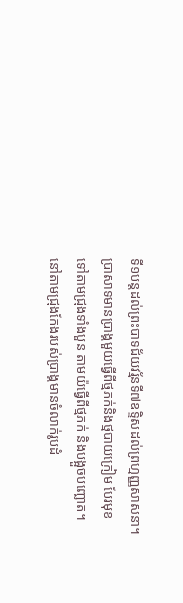ទី១បន្តដល់ព្រះបាទជ័យវរ្ម័នទី៧ឧទ្ទិសដល់ព្រហ្មញ្ញសាសនា។ ប្រាសាទមានប្រាង្គមួយធ្វើពីថ្មភក់និងថ្មបាយក្រៀម បែរមុខទៅតាមជ្រុងទាំងបួន តាមយ៉ធ្វើពីថ្មភក់ និងបង្អួចបញ្ឆោត។ នៅតាមជ្រុងកែងរបស់ប្រាង្គមានចំលាក់រូបដំ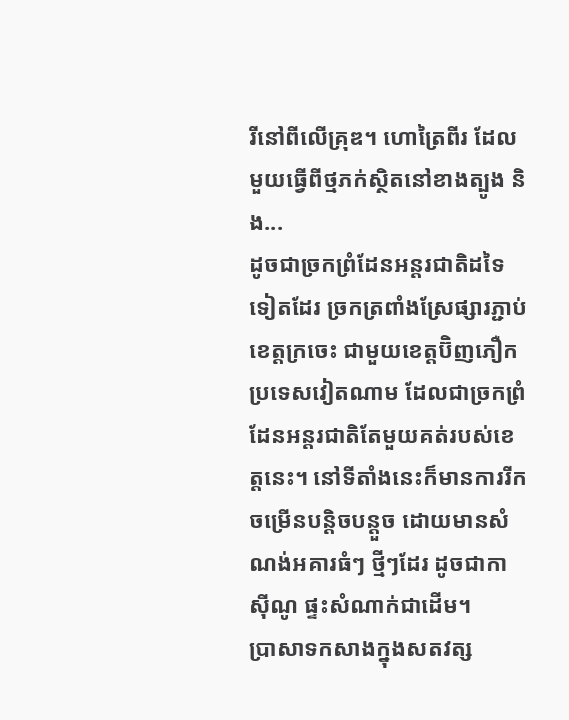រីនៅពីលើគ្រុឌ។ ហោត្រៃពីរ ដែលមួយធ្វើពីថ្មភក់ស្ថិតនៅខាងត្បូង និង...
ដូចជាច្រកព្រំដែនអន្តរជាតិដទៃទៀតដែរ ច្រកត្រពាំងស្រែផ្សារភ្ជាប់ខេត្តក្រចេះ ជាមួយខេត្តប៊ិញភឿកប្រទេសវៀតណាម ដែលជាច្រកព្រំដែនអន្តរជាតិតែមួយគត់របស់ខេត្តនេះ។ នៅទីតាំងនេះក៏មានការរីកចម្រើនបន្តិចបន្តួច ដោយមានសំណង់អគារធំៗ ថ្មីៗដែរ ដូចជាកាស៊ីណូ ផ្ទះសំណាក់ជាដើម។
ប្រាសាទកសាងក្នុងសតវត្ស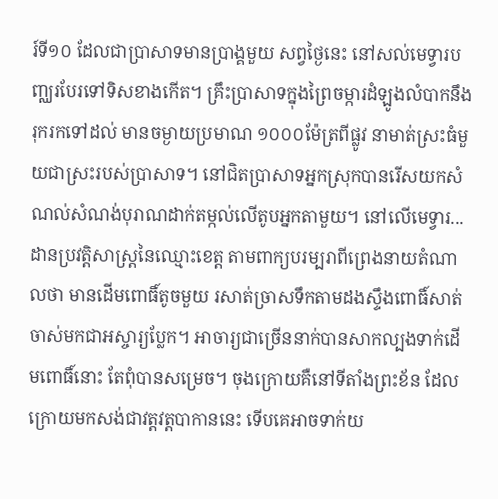រ៍ទី១០ ដែលជាប្រាសាទមានប្រាង្គមួយ សព្វថ្ងៃនេះ នៅសល់មេទ្វារបញ្ឈរបែរទៅទិសខាងកើត។ គ្រឹះប្រាសាទក្នុងព្រៃចម្ការដំឡូងលំបាកនឹងរុករកទៅដល់ មានចម្ងាយប្រមាណ ១០០០ម៉ែត្រពីផ្លូវ នាមាត់ស្រះធំមួយជាស្រះរបស់ប្រាសាទ។ នៅជិតប្រាសាទអ្នកស្រុកបានរើសយកសំណល់សំណង់បុរាណដាក់តម្កល់លើតូបអ្នកតាមួយ។ នៅលើមេទ្វារ...
ដានប្រវត្តិសាស្ត្រនៃឈ្មោះខេត្ត តាមពាក្យបរម្បរាពីព្រេងនាយតំណាលថា មានដើមពោធិ៍តូចមួយ រសាត់ច្រាសទឹកតាមដងស្ទឹងពោធិ៍សាត់ចាស់មកជាអស្ចារ្យប្លែក។ អាចារ្យជាច្រើននាក់បានសាកល្បងទាក់ដើមពោធិ៍នោះ តែពុំបានសម្រេច។ ចុងក្រោយគឺនៅទីតាំងព្រះខ័ន ដែលក្រោយមកសង់ជាវត្តវត្តបាកាននេះ ទើបគេអាចទាក់យ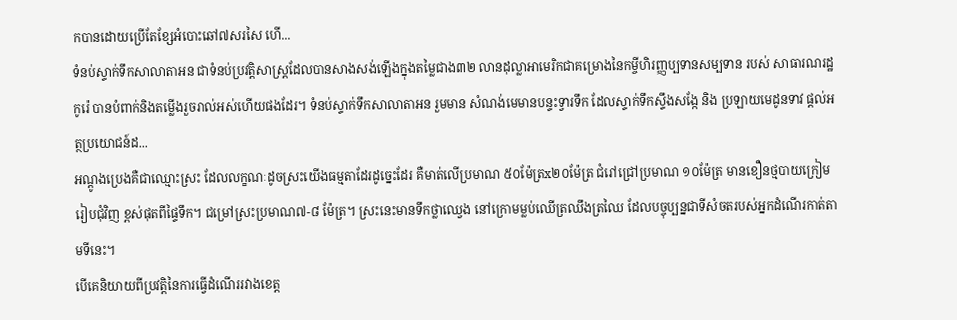កបានដោយប្រើតែខ្សែអំបោះឆៅ៧សរសៃ ហើ...
ទំនប់ស្ទាក់ទឹកសាលាតាអន ជាទំនប់ប្រវត្តិសាស្ត្រដែលបានសាងសង់ឡើងក្នុងតម្លៃជាង៣២ លានដុល្លាអាមេរិកជាគម្រោងនៃកម្ចីហិរញ្ញប្បទានសម្បទាន របស់ សាធារណរដ្ឋកូរ៉េ បានបំពាក់និងតម្លើងរួចរាល់អស់ហើយផងដែរ។ ទំនប់ស្ទាក់ទឹកសាលាតាអន រួមមាន សំណង់មេមានបន្ទះទ្វារទឹក ដែលស្ទាក់ទឹកស្ទឹងសង្កែ និង ប្រឡាយមេដូនទាវ ផ្ដល់អត្ថប្រយោជន៍ដ...
អណ្ដូងប្រេងគឺជាឈ្មោះស្រះ ដែលលក្ខណៈដូចស្រះយើងធម្មតាដែរដូច្នេះដែរ គឺមាត់លើប្រមាណ ៥០ម៉ែត្រx២០ម៉ែត្រ ជំរៅជ្រៅប្រមាណ ១០ម៉ែត្រ មានខឿនថ្មបាយក្រៀមរៀបជុំវិញ ខ្ពស់ផុតពីផ្ទៃទឹក។ ជម្រៅស្រះប្រមាណ៧-៨ ម៉ែត្រ។ ស្រះនេះមានទឹកថ្លាឈ្វេង នៅក្រោមម្លប់ឈើត្រឈឹងត្រឈៃ ដែលបច្ចុប្បន្នជាទីសំចតរបស់អ្នកដំណើរកាត់តាមទីនេះ។
បើគេនិយាយពីប្រវត្តិនៃការធ្វើដំណើររវាងខេត្ត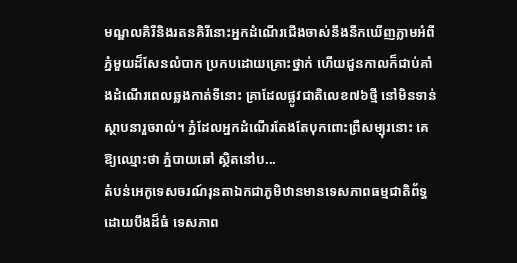មណ្ឌលគិរីនិងរតនគិរីនោះអ្នកដំណើរជើងចាស់នឹងនឹកឃើញភ្លាមអំពីភ្នំមួយដ៏សែនលំបាក ប្រកបដោយគ្រោះថ្នាក់ ហើយជួនកាលក៏ជាប់គាំងដំណើរពេលឆ្លងកាត់ទីនោះ គ្រាដែលផ្លូវជាតិលេខ៧៦ថ្មី នៅមិនទាន់ស្ថាបនារួចរាល់។ ភ្នំដែលអ្នកដំណើរតែងតែបុកពោះព្រឺសម្បុរនោះ គេឱ្យឈ្មោះថា ភ្នំបាយឆៅ ស្ថិតនៅប...
តំបន់អេកូទេសចរណ៍រុនតាឯកជាភូមិឋានមានទេសភាពធម្មជាតិព័ទ្ធដោយបឹងដ៏ធំ ទេសភាព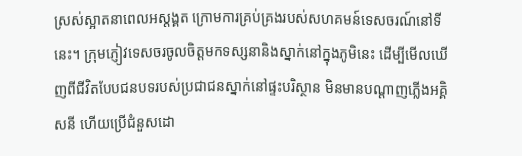ស្រស់ស្អាតនាពេលអស្តង្គត ក្រោមការគ្រប់គ្រងរបស់សហគមន៍ទេសចរណ៍នៅទីនេះ។ ក្រុមភ្ញៀវទេសចរចូលចិត្តមកទស្សនានិងស្នាក់នៅក្នុងភូមិនេះ ដើម្បីមើលឃើញពីជីវិតបែបជនបទរបស់ប្រជាជនស្នាក់នៅផ្ទះបរិស្ថាន មិនមានបណ្ដាញភ្លើងអគ្គិសនី ហើយប្រើជំនួសដោ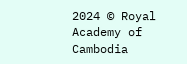2024 © Royal Academy of Cambodia